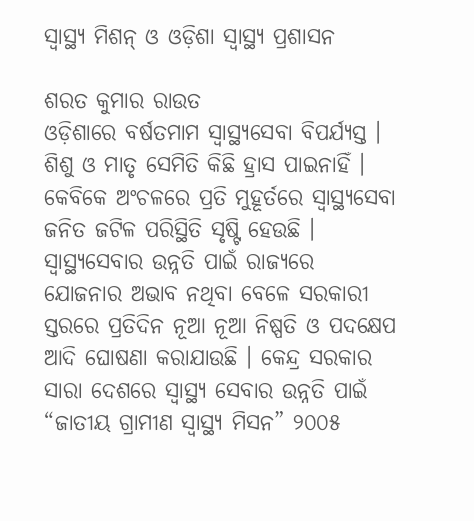ସ୍ୱାସ୍ଥ୍ୟ ମିଶନ୍ ଓ ଓଡ଼ିଶା ସ୍ୱାସ୍ଥ୍ୟ ପ୍ରଶାସନ

ଶରତ କୁମାର ରାଉତ
ଓଡ଼ିଶାରେ ବର୍ଷତମାମ ସ୍ୱାସ୍ଥ୍ୟସେବା ବିପର୍ଯ୍ୟସ୍ତ । ଶିଶୁ ଓ ମାତୃ ସେମିତି କିଛି ହ୍ରାସ ପାଇନାହିଁ । କେବିକେ ଅଂଚଳରେ ପ୍ରତି ମୁହୂର୍ତରେ ସ୍ୱାସ୍ଥ୍ୟସେବା ଜନିତ ଜଟିଳ ପରିସ୍ଥିତି ସୃଷ୍ଟି ହେଉଛି । ସ୍ୱାସ୍ଥ୍ୟସେବାର ଉନ୍ନତି ପାଇଁ ରାଜ୍ୟରେ ଯୋଜନାର ଅଭାବ ନଥିବା ବେଳେ ସରକାରୀ ସ୍ତରରେ ପ୍ରତିଦିନ ନୂଆ ନୂଆ ନିଷ୍ପତି ଓ ପଦକ୍ଷେପ ଆଦି ଘୋଷଣା କରାଯାଉଛି । କେନ୍ଦ୍ର ସରକାର ସାରା ଦେଶରେ ସ୍ୱାସ୍ଥ୍ୟ ସେବାର ଉନ୍ନତି ପାଇଁ “ଜାତୀୟ ଗ୍ରାମୀଣ ସ୍ୱାସ୍ଥ୍ୟ ମିସନ” ୨୦୦୫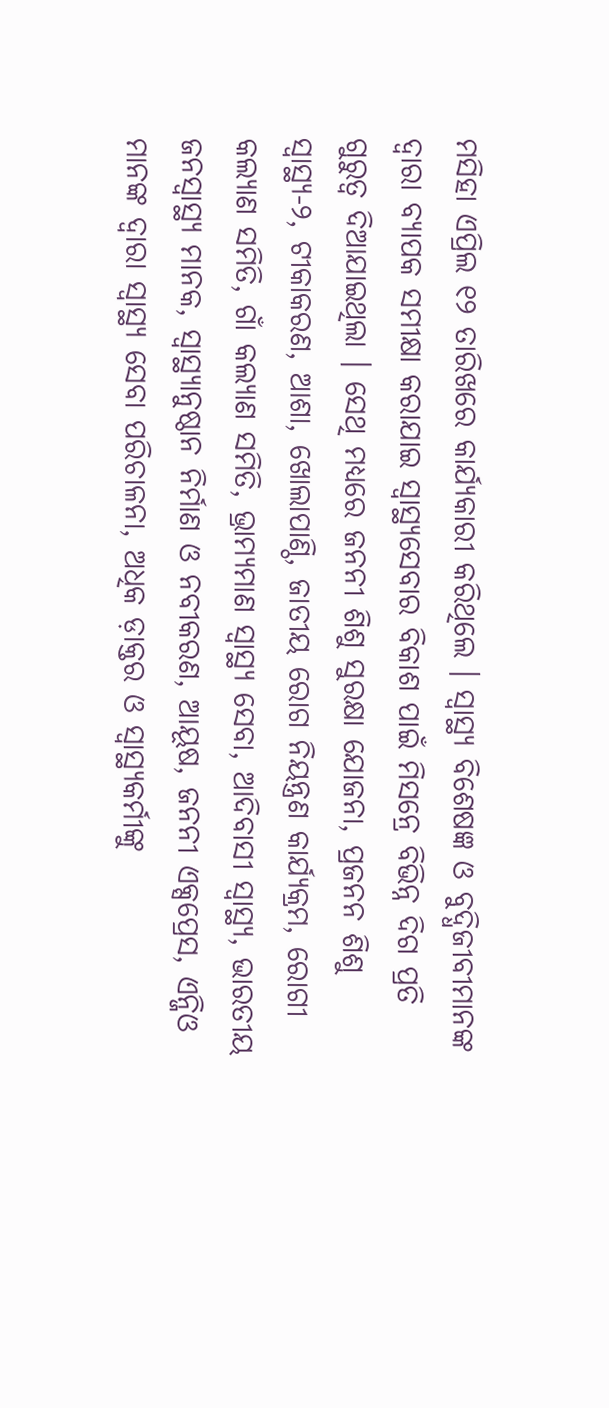ମସିହା ଏପ୍ରିଲ ୧୨ ତାରିଖରେ କାର୍ଯ୍ୟକାରୀ କରିଥିଲେ । ସ୍ୱାସ୍ଥ୍ୟ ବିଶେଷଜ୍ଞ ଓ ବୁଦ୍ଧିଜୀବୀମାନଙ୍କ ଦ୍ୱାରା ବ୍ୟାପକ ସମୀକ୍ଷା କରାଯାଇ ସ୍ୱାସ୍ଥ୍ୟସେବାର ବିକାଶ ପାଇଁ ମିସନ୍ରେ ବିଭିନ୍ନ ଦିଗ ପ୍ରତି ଗୁରୁତ୍ୱ ଦିଆଯାଇଥିଲା । ସେଥି ମଧ୍ୟରେ ଜନନୀ ଶିଶୁ ସୁରକ୍ଷା ଯୋଜନା, ପ୍ରଜନନ ଶିଶୁ ସ୍ୱାସ୍ଥ୍ୟ-୨, ଟୀକାକରଣ, ଆଶା, ଖୋଲାପାଣ୍ଠି, ଜାତୀୟ ରୋଗ ନିୟନ୍ତ୍ରଣ କାର୍ଯ୍ୟକ୍ରମ, ରୋଗୀ କଲ୍ୟାଣ ସମିତି, ଗାଁ କଲ୍ୟାଣ ସମିତି, ଭ୍ରାମ୍ୟମାଣ ସ୍ୱାସ୍ଥ୍ୟ ସେବା, ଆଦିବାସୀ ସ୍ୱାସ୍ଥ୍ୟ, ଭାରତୀୟ ଜନସ୍ୱାସ୍ଥ୍ୟ ମାନକ, ସ୍ୱାସ୍ଥ୍ୟାନୁଷ୍ଠାନ ନିର୍ମାଣ ଓ ନବୀକରଣ, ଆୟୂଷ, ଜନନୀ ଏକ୍ସପ୍ରେସ, ଏନ୍ଜିଓ ମାନଙ୍କ ଦ୍ୱାରା ସ୍ୱାସ୍ଥ୍ୟ ସେବା ପରିଚାଳନା, ଅଧିକ ଡ଼ାକ୍ତର ଓ ସ୍ୱାସ୍ଥ୍ୟକର୍ମୀଙ୍କୁ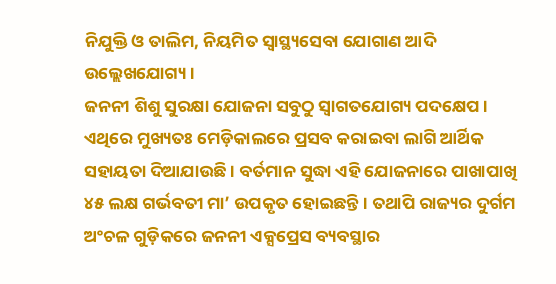ନିଯୁକ୍ତି ଓ ତାଲିମ, ନିୟମିତ ସ୍ୱାସ୍ଥ୍ୟସେବା ଯୋଗାଣ ଆଦି ଉଲ୍ଲେଖଯୋଗ୍ୟ ।
ଜନନୀ ଶିଶୁ ସୁରକ୍ଷା ଯୋଜନା ସବୁଠୁ ସ୍ୱାଗତଯୋଗ୍ୟ ପଦକ୍ଷେପ । ଏଥିରେ ମୁଖ୍ୟତଃ ମେଡ଼ିକାଲରେ ପ୍ରସବ କରାଇବା ଲାଗି ଆର୍ଥିକ ସହାୟତା ଦିଆଯାଉଛି । ବର୍ତମାନ ସୁଦ୍ଧା ଏହି ଯୋଜନାରେ ପାଖାପାଖି ୪୫ ଲକ୍ଷ ଗର୍ଭବତୀ ମା’ ଉପକୃତ ହୋଇଛନ୍ତି । ତଥାପି ରାଜ୍ୟର ଦୁର୍ଗମ ଅଂଚଳ ଗୁଡ଼ିକରେ ଜନନୀ ଏକ୍ସପ୍ରେସ ବ୍ୟବସ୍ଥାର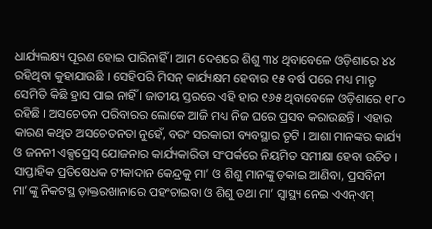ଧାର୍ଯ୍ୟଲକ୍ଷ୍ୟ ପୂରଣ ହୋଇ ପାରିନାହିଁ । ଆମ ଦେଶରେ ଶିଶୁ ୩୪ ଥିବାବେଳେ ଓଡ଼ିଶାରେ ୪୪ ରହିଥିବା କୁହାଯାଉଛି । ସେହିପରି ମିସନ୍ କାର୍ଯ୍ୟକ୍ଷମ ହେବାର ୧୫ ବର୍ଷ ପରେ ମଧ୍ୟ ମାତୃ ସେମିତି କିଛି ହ୍ରାସ ପାଇ ନାହିଁ । ଜାତୀୟ ସ୍ତରରେ ଏହି ହାର ୧୬୫ ଥିବାବେଳେ ଓଡ଼ିଶାରେ ୧୮୦ ରହିଛି । ଅସଚେତନ ପରିବାରର ଲୋକେ ଆଜି ମଧ୍ୟ ନିଜ ଘରେ ପ୍ରସବ କରାଉଛନ୍ତି । ଏହାର କାରଣ କଥିତ ଅସଚେତନତା ନୁହେଁ, ବରଂ ସରକାରୀ ବ୍ୟବସ୍ଥାର ତୃଟି । ଆଶା ମାନଙ୍କର କାର୍ଯ୍ୟ ଓ ଜନନୀ ଏକ୍ସପ୍ରେସ୍ ଯୋଜନାର କାର୍ଯ୍ୟକାରିତା ସଂପର୍କରେ ନିୟମିତ ସମୀକ୍ଷା ହେବା ଉଚିତ । ସାପ୍ତାହିକ ପ୍ରତିଷେଧକ ଟୀକାଦାନ କେନ୍ଦ୍ରକୁ ମା’ ଓ ଶିଶୁ ମାନଙ୍କୁ ଡ଼କାଇ ଆଣିବା, ପ୍ରସବିନୀ ମା’ଙ୍କୁ ନିକଟସ୍ଥ ଡ଼ାକ୍ତରଖାନାରେ ପହଂଚାଇବା ଓ ଶିଶୁ ତଥା ମା’ ସ୍ୱାସ୍ଥ୍ୟ ନେଇ ଏଏନ୍ଏମ୍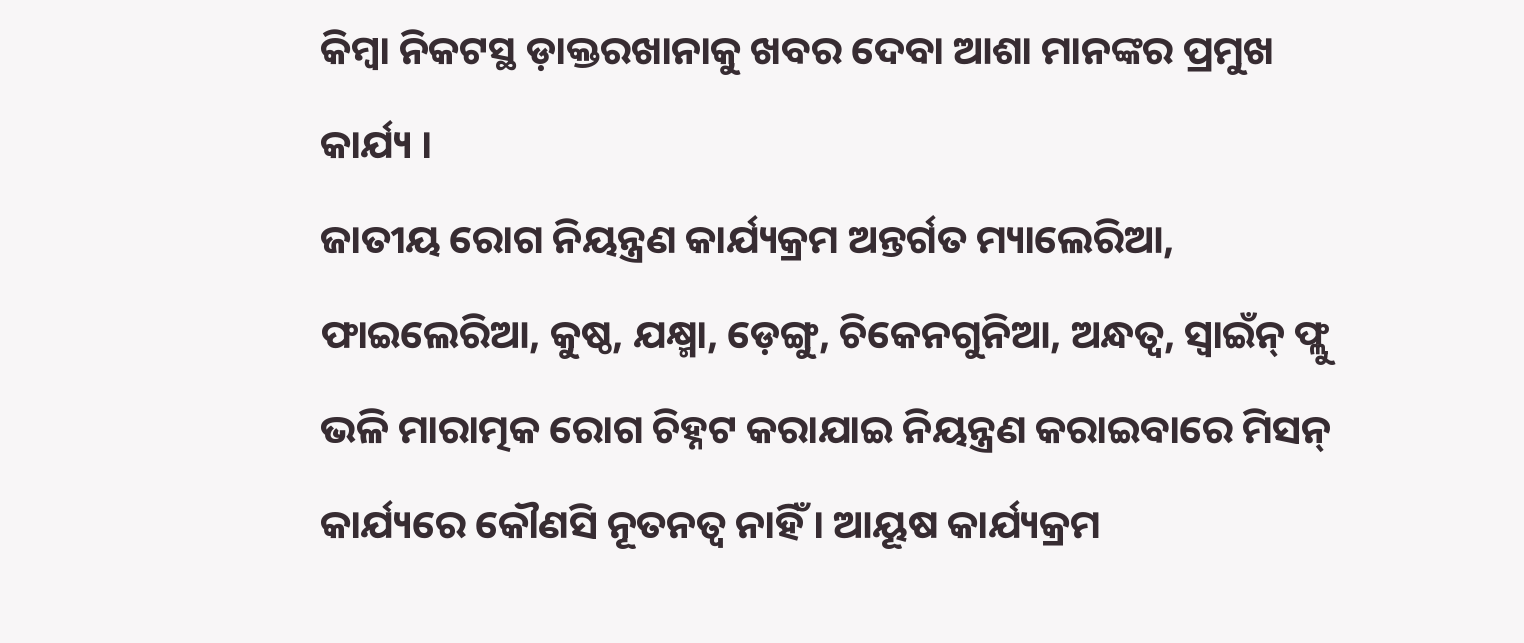କିମ୍ବା ନିକଟସ୍ଥ ଡ଼ାକ୍ତରଖାନାକୁ ଖବର ଦେବା ଆଶା ମାନଙ୍କର ପ୍ରମୁଖ କାର୍ଯ୍ୟ ।
ଜାତୀୟ ରୋଗ ନିୟନ୍ତ୍ରଣ କାର୍ଯ୍ୟକ୍ରମ ଅନ୍ତର୍ଗତ ମ୍ୟାଲେରିଆ, ଫାଇଲେରିଆ, କୁଷ୍ଠ, ଯକ୍ଷ୍ମା, ଡ଼େଙ୍ଗୁ, ଚିକେନଗୁନିଆ, ଅନ୍ଧତ୍ୱ, ସ୍ୱାଇଁନ୍ ଫ୍ଲୁ ଭଳି ମାରାତ୍ମକ ରୋଗ ଚିହ୍ନଟ କରାଯାଇ ନିୟନ୍ତ୍ରଣ କରାଇବାରେ ମିସନ୍ କାର୍ଯ୍ୟରେ କୌଣସି ନୂତନତ୍ୱ ନାହିଁ । ଆୟୂଷ କାର୍ଯ୍ୟକ୍ରମ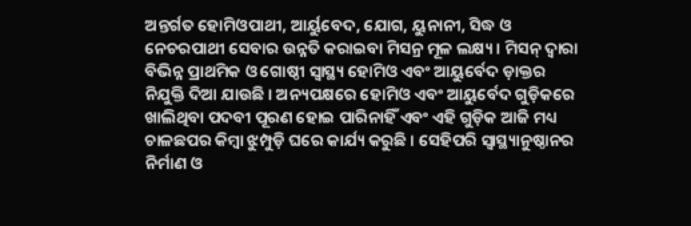ଅନ୍ତର୍ଗତ ହୋମିଓପାଥୀ, ଆର୍ୟୁବେଦ, ଯୋଗ, ୟୁନାନୀ, ସିଦ୍ଧ ଓ ନେଚରପାଥୀ ସେବାର ଉନ୍ନତି କରାଇବା ମିସନ୍ର ମୂଳ ଲକ୍ଷ୍ୟ । ମିସନ୍ ଦ୍ୱାରା ବିଭିନ୍ନ ପ୍ରାଥମିକ ଓ ଗୋଷ୍ଠୀ ସ୍ୱାସ୍ଥ୍ୟ ହୋମିଓ ଏବଂ ଆୟୁର୍ବେଦ ଡ଼ାକ୍ତର ନିଯୁକ୍ତି ଦିଆ ଯାଉଛି । ଅନ୍ୟପକ୍ଷରେ ହୋମିଓ ଏବଂ ଆୟୁର୍ବେଦ ଗୁଡ଼ିକରେ ଖାଲିଥିବା ପଦବୀ ପୂରଣ ହୋଇ ପାରିନାହିଁ ଏବଂ ଏହି ଗୁଡ଼ିକ ଆଜି ମଧ୍ୟ ଚାଳଛପର କିମ୍ବା ଝୁମ୍ପୁଡ଼ି ଘରେ କାର୍ଯ୍ୟ କରୁଛି । ସେହିପରି ସ୍ୱାସ୍ଥ୍ୟାନୁଷ୍ଠାନର ନିର୍ମାଣ ଓ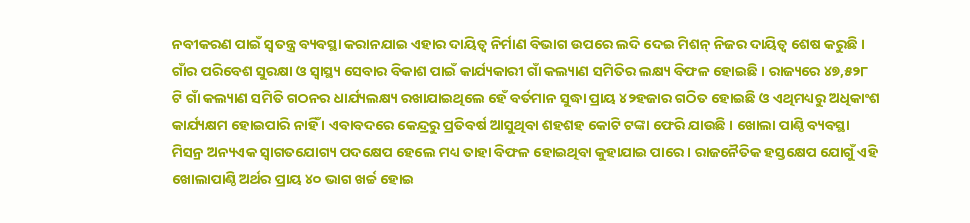ନବୀକରଣ ପାଇଁ ସ୍ୱତନ୍ତ୍ର ବ୍ୟବସ୍ଥା କରାନଯାଇ ଏହାର ଦାୟିତ୍ୱ ନିର୍ମାଣ ବିଭାଗ ଉପରେ ଲଦି ଦେଇ ମିଶନ୍ ନିଜର ଦାୟିତ୍ୱ ଶେଷ କରୁଛି । ଗାଁର ପରିବେଶ ସୁରକ୍ଷା ଓ ସ୍ୱାସ୍ଥ୍ୟ ସେବାର ବିକାଶ ପାଇଁ କାର୍ଯ୍ୟକାରୀ ଗାଁ କଲ୍ୟାଣ ସମିତିର ଲକ୍ଷ୍ୟ ବିଫଳ ହୋଇଛି । ରାଜ୍ୟରେ ୪୭,୫୨୮ ଟି ଗାଁ କଲ୍ୟାଣ ସମିତି ଗଠନର ଧାର୍ଯ୍ୟଲକ୍ଷ୍ୟ ରଖାଯାଇଥିଲେ ହେଁ ବର୍ତମାନ ସୁଦ୍ଧା ପ୍ରାୟ ୪୨ହଜାର ଗଠିତ ହୋଇଛି ଓ ଏଥିମଧ୍ୟରୁ ଅଧିକାଂଶ କାର୍ଯ୍ୟକ୍ଷମ ହୋଇପାରି ନାହିଁ । ଏବାବଦରେ କେନ୍ଦ୍ରରୁ ପ୍ରତିବର୍ଷ ଆସୁଥିବା ଶହଶହ କୋଟି ଟଙ୍କା ଫେରି ଯାଉଛି । ଖୋଲା ପାଣ୍ଠି ବ୍ୟବସ୍ଥା ମିସନ୍ର ଅନ୍ୟଏକ ସ୍ୱାଗତଯୋଗ୍ୟ ପଦକ୍ଷେପ ହେଲେ ମଧ୍ୟ ତାହା ବିଫଳ ହୋଇଥିବା କୁହାଯାଇ ପାରେ । ରାଜନୈତିକ ହସ୍ତକ୍ଷେପ ଯୋଗୁଁ ଏହି ଖୋଲାପାଣ୍ଠି ଅର୍ଥର ପ୍ରାୟ ୪୦ ଭାଗ ଖର୍ଚ୍ଚ ହୋଇ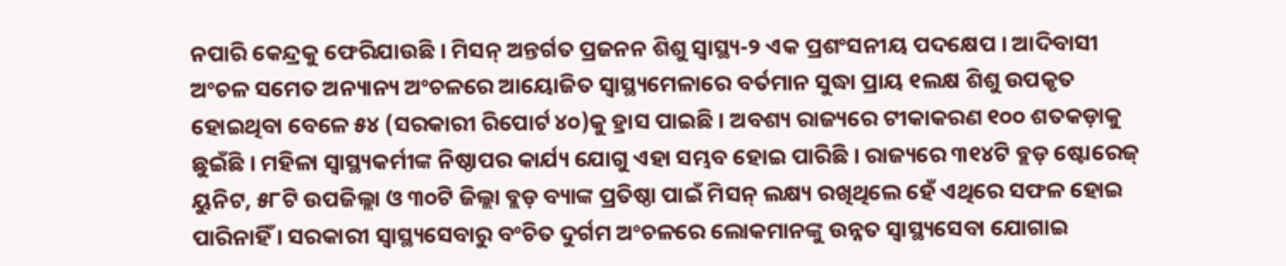ନପାରି କେନ୍ଦ୍ରକୁ ଫେରିଯାଉଛି । ମିସନ୍ ଅନ୍ତର୍ଗତ ପ୍ରଜନନ ଶିଶୁ ସ୍ୱାସ୍ଥ୍ୟ-୨ ଏକ ପ୍ରଶଂସନୀୟ ପଦକ୍ଷେପ । ଆଦିବାସୀ ଅଂଚଳ ସମେତ ଅନ୍ୟାନ୍ୟ ଅଂଚଳରେ ଆୟୋଜିତ ସ୍ୱାସ୍ଥ୍ୟମେଳାରେ ବର୍ତମାନ ସୁଦ୍ଧା ପ୍ରାୟ ୧ଲକ୍ଷ ଶିଶୁ ଉପକୃତ ହୋଇଥିବା ବେଳେ ୫୪ (ସରକାରୀ ରିପୋର୍ଟ ୪୦)କୁ ହ୍ରାସ ପାଇଛି । ଅବଶ୍ୟ ରାଜ୍ୟରେ ଟୀକାକରଣ ୧୦୦ ଶତକଡ଼ାକୁ ଛୁଇଁଛି । ମହିଳା ସ୍ୱାସ୍ଥ୍ୟକର୍ମୀଙ୍କ ନିଷ୍ଠାପର କାର୍ଯ୍ୟ ଯୋଗୁ ଏହା ସମ୍ଭବ ହୋଇ ପାରିଛି । ରାଜ୍ୟରେ ୩୧୪ଟି ବ୍ଲଡ଼ ଷ୍ଟୋରେଜ୍ ୟୁନିଟ, ୫୮ଟି ଉପଜିଲ୍ଲା ଓ ୩୦ଟି ଜିଲ୍ଲା ବ୍ଲଡ଼ ବ୍ୟାଙ୍କ ପ୍ରତିଷ୍ଠା ପାଇଁ ମିସନ୍ ଲକ୍ଷ୍ୟ ରଖିଥିଲେ ହେଁ ଏଥିରେ ସଫଳ ହୋଇ ପାରିନାହିଁ । ସରକାରୀ ସ୍ୱାସ୍ଥ୍ୟସେବାରୁ ବଂଚିତ ଦୁର୍ଗମ ଅଂଚଳରେ ଲୋକମାନଙ୍କୁ ଉନ୍ନତ ସ୍ୱାସ୍ଥ୍ୟସେବା ଯୋଗାଇ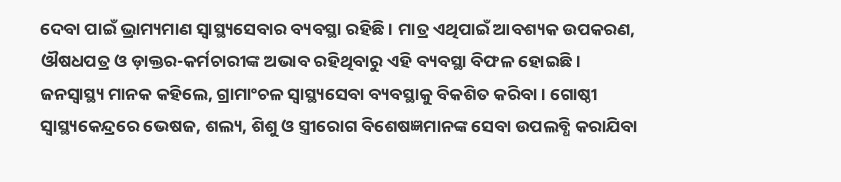ଦେବା ପାଇଁ ଭ୍ରାମ୍ୟମାଣ ସ୍ୱାସ୍ଥ୍ୟସେବାର ବ୍ୟବସ୍ଥା ରହିଛି । ମାତ୍ର ଏଥିପାଇଁ ଆବଶ୍ୟକ ଉପକରଣ, ଔଷଧପତ୍ର ଓ ଡ଼ାକ୍ତର-କର୍ମଚାରୀଙ୍କ ଅଭାବ ରହିଥିବାରୁ ଏହି ବ୍ୟବସ୍ଥା ବିଫଳ ହୋଇଛି । ଜନସ୍ୱାସ୍ଥ୍ୟ ମାନକ କହିଲେ, ଗ୍ରାମାଂଚଳ ସ୍ୱାସ୍ଥ୍ୟସେବା ବ୍ୟବସ୍ଥାକୁ ବିକଶିତ କରିବା । ଗୋଷ୍ଠୀ ସ୍ୱାସ୍ଥ୍ୟକେନ୍ଦ୍ରରେ ଭେଷଜ, ଶଲ୍ୟ, ଶିଶୁ ଓ ସ୍ତ୍ରୀରୋଗ ବିଶେଷଜ୍ଞମାନଙ୍କ ସେବା ଉପଲବ୍ଧି କରାଯିବା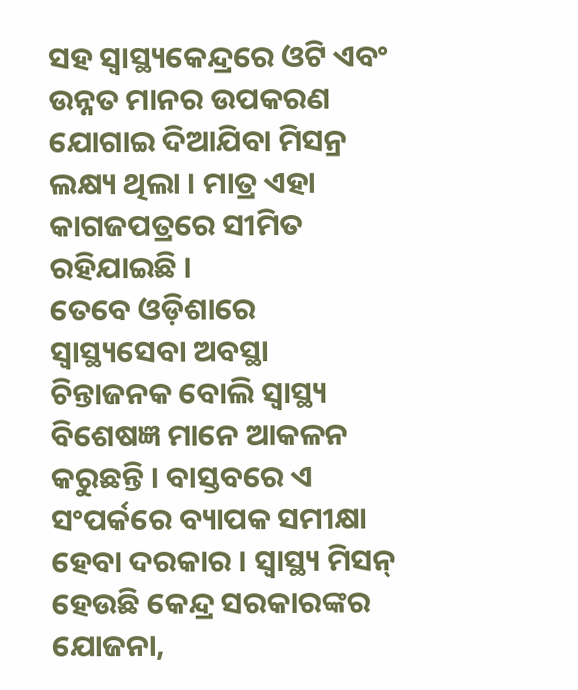ସହ ସ୍ୱାସ୍ଥ୍ୟକେନ୍ଦ୍ରରେ ଓଟି ଏବଂ ଉନ୍ନତ ମାନର ଉପକରଣ ଯୋଗାଇ ଦିଆଯିବା ମିସନ୍ର ଲକ୍ଷ୍ୟ ଥିଲା । ମାତ୍ର ଏହା କାଗଜପତ୍ରରେ ସୀମିତ ରହିଯାଇଛି ।
ତେବେ ଓଡ଼ିଶାରେ ସ୍ୱାସ୍ଥ୍ୟସେବା ଅବସ୍ଥା ଚିନ୍ତାଜନକ ବୋଲି ସ୍ୱାସ୍ଥ୍ୟ ବିଶେଷଜ୍ଞ ମାନେ ଆକଳନ କରୁଛନ୍ତି । ବାସ୍ତବରେ ଏ ସଂପର୍କରେ ବ୍ୟାପକ ସମୀକ୍ଷା ହେବା ଦରକାର । ସ୍ୱାସ୍ଥ୍ୟ ମିସନ୍ ହେଉଛି କେନ୍ଦ୍ର ସରକାରଙ୍କର ଯୋଜନା,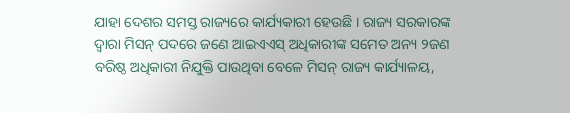ଯାହା ଦେଶର ସମସ୍ତ ରାଜ୍ୟରେ କାର୍ଯ୍ୟକାରୀ ହେଉଛି । ରାଜ୍ୟ ସରକାରଙ୍କ ଦ୍ୱାରା ମିସନ୍ ପଦରେ ଜଣେ ଆଇଏଏସ୍ ଅଧିକାରୀଙ୍କ ସମେତ ଅନ୍ୟ ୨ଜଣ ବରିଷ୍ଠ ଅଧିକାରୀ ନିଯୁକ୍ତି ପାଉଥିବା ବେଳେ ମିସନ୍ ରାଜ୍ୟ କାର୍ଯ୍ୟାଳୟ,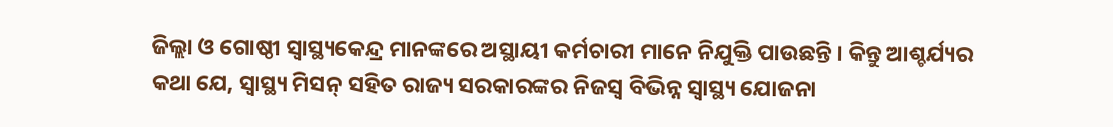ଜିଲ୍ଲା ଓ ଗୋଷ୍ଠୀ ସ୍ୱାସ୍ଥ୍ୟକେନ୍ଦ୍ର ମାନଙ୍କରେ ଅସ୍ଥାୟୀ କର୍ମଚାରୀ ମାନେ ନିଯୁକ୍ତି ପାଉଛନ୍ତି । କିନ୍ତୁ ଆଶ୍ଚର୍ଯ୍ୟର କଥା ଯେ, ସ୍ୱାସ୍ଥ୍ୟ ମିସନ୍ ସହିତ ରାଜ୍ୟ ସରକାରଙ୍କର ନିଜସ୍ୱ ବିଭିନ୍ନ ସ୍ୱାସ୍ଥ୍ୟ ଯୋଜନା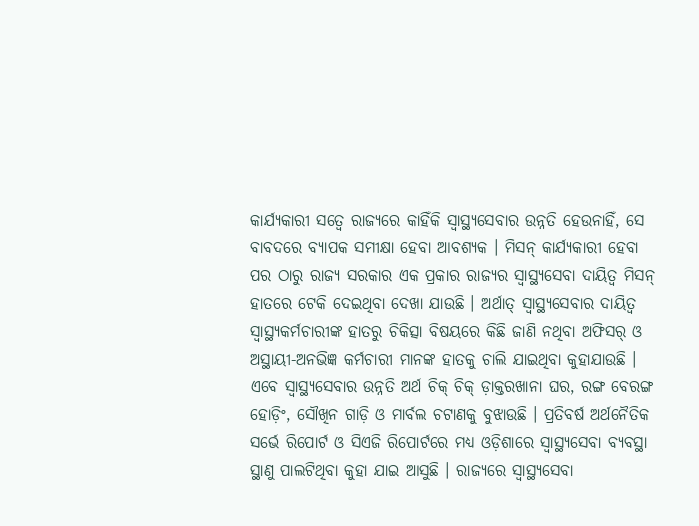କାର୍ଯ୍ୟକାରୀ ସତ୍ୱେ ରାଜ୍ୟରେ କାହିଁକି ସ୍ୱାସ୍ଥ୍ୟସେବାର ଉନ୍ନତି ହେଉନାହିଁ, ସେ ବାବଦରେ ବ୍ୟାପକ ସମୀକ୍ଷା ହେବା ଆବଶ୍ୟକ । ମିସନ୍ କାର୍ଯ୍ୟକାରୀ ହେବା ପର ଠାରୁ ରାଜ୍ୟ ସରକାର ଏକ ପ୍ରକାର ରାଜ୍ୟର ସ୍ୱାସ୍ଥ୍ୟସେବା ଦାୟିତ୍ୱ ମିସନ୍ ହାତରେ ଟେକି ଦେଇଥିବା ଦେଖା ଯାଉଛି । ଅର୍ଥାତ୍ ସ୍ୱାସ୍ଥ୍ୟସେବାର ଦାୟିତ୍ୱ ସ୍ୱାସ୍ଥ୍ୟକର୍ମଚାରୀଙ୍କ ହାତରୁ ଚିକିତ୍ସା ବିଷୟରେ କିଛି ଜାଣି ନଥିବା ଅଫିସର୍ ଓ ଅସ୍ଥାୟୀ-ଅନଭିଜ୍ଞ କର୍ମଚାରୀ ମାନଙ୍କ ହାତକୁ ଚାଲି ଯାଇଥିବା କୁହାଯାଉଛି । ଏବେ ସ୍ୱାସ୍ଥ୍ୟସେବାର ଉନ୍ନତି ଅର୍ଥ ଚିକ୍ ଚିକ୍ ଡ଼ାକ୍ତରଖାନା ଘର, ରଙ୍ଗ ବେରଙ୍ଗ ହୋଡ଼ିଂ, ସୌଖିନ ଗାଡ଼ି ଓ ମାର୍ବଲ ଚଟାଣକୁ ବୁଝାଉଛି । ପ୍ରତିବର୍ଷ ଅର୍ଥନୈତିକ ସର୍ଭେ ରିପୋର୍ଟ ଓ ସିଏଜି ରିପୋର୍ଟରେ ମଧ୍ୟ ଓଡ଼ିଶାରେ ସ୍ୱାସ୍ଥ୍ୟସେବା ବ୍ୟବସ୍ଥା ସ୍ଥାଣୁ ପାଲଟିଥିବା କୁହା ଯାଇ ଆସୁଛି । ରାଜ୍ୟରେ ସ୍ୱାସ୍ଥ୍ୟସେବା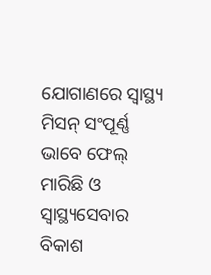ଯୋଗାଣରେ ସ୍ୱାସ୍ଥ୍ୟ ମିସନ୍ ସଂପୂର୍ଣ୍ଣ ଭାବେ ଫେଲ୍ ମାରିଛି ଓ ସ୍ୱାସ୍ଥ୍ୟସେବାର ବିକାଶ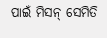ପାଇଁ ମିସନ୍ ସେମିତି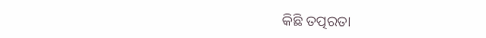କିଛି ତତ୍ପରତା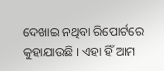ଦେଖାଇ ନଥିବା ରିପୋର୍ଟରେ କୁହାଯାଉଛି । ଏହା ହିଁ ଆମ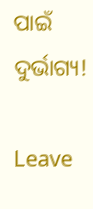ପାଇଁ ଦୁର୍ଭାଗ୍ୟ!

Leave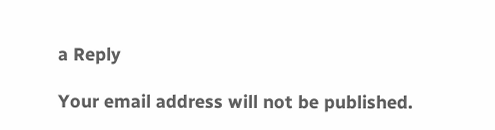a Reply

Your email address will not be published.